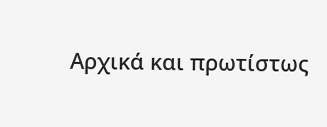Αρχικά και πρωτίστως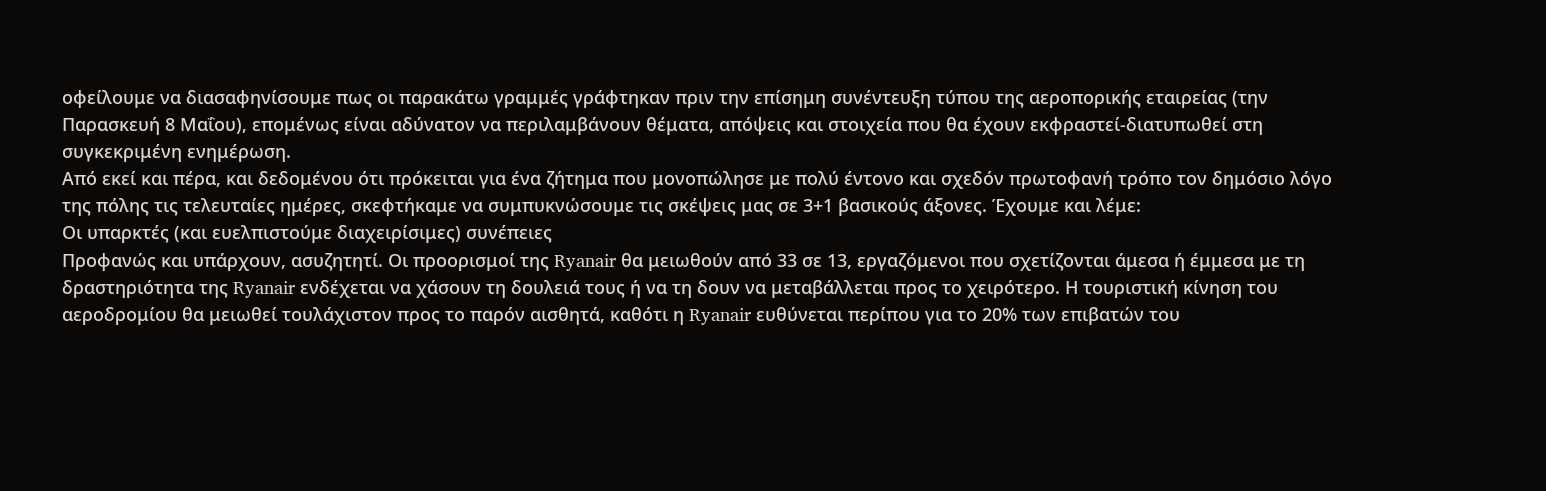οφείλουμε να διασαφηνίσουμε πως οι παρακάτω γραμμές γράφτηκαν πριν την επίσημη συνέντευξη τύπου της αεροπορικής εταιρείας (την Παρασκευή 8 Μαΐου), επομένως είναι αδύνατον να περιλαμβάνουν θέματα, απόψεις και στοιχεία που θα έχουν εκφραστεί-διατυπωθεί στη συγκεκριμένη ενημέρωση.
Από εκεί και πέρα, και δεδομένου ότι πρόκειται για ένα ζήτημα που μονοπώλησε με πολύ έντονο και σχεδόν πρωτοφανή τρόπο τον δημόσιο λόγο της πόλης τις τελευταίες ημέρες, σκεφτήκαμε να συμπυκνώσουμε τις σκέψεις μας σε 3+1 βασικούς άξονες. Έχουμε και λέμε:
Οι υπαρκτές (και ευελπιστούμε διαχειρίσιμες) συνέπειες
Προφανώς και υπάρχουν, ασυζητητί. Οι προορισμοί της Ryanair θα μειωθούν από 33 σε 13, εργαζόμενοι που σχετίζονται άμεσα ή έμμεσα με τη δραστηριότητα της Ryanair ενδέχεται να χάσουν τη δουλειά τους ή να τη δουν να μεταβάλλεται προς το χειρότερο. Η τουριστική κίνηση του αεροδρομίου θα μειωθεί τουλάχιστον προς το παρόν αισθητά, καθότι η Ryanair ευθύνεται περίπου για το 20% των επιβατών του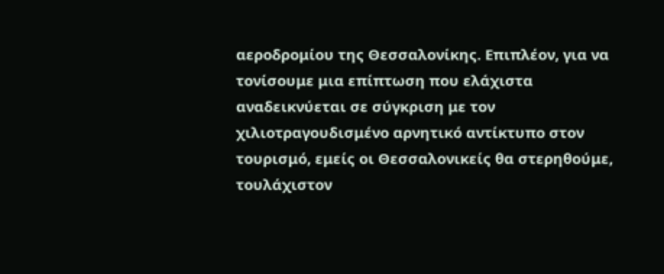αεροδρομίου της Θεσσαλονίκης. Επιπλέον, για να τονίσουμε μια επίπτωση που ελάχιστα αναδεικνύεται σε σύγκριση με τον χιλιοτραγουδισμένο αρνητικό αντίκτυπο στον τουρισμό, εμείς οι Θεσσαλονικείς θα στερηθούμε, τουλάχιστον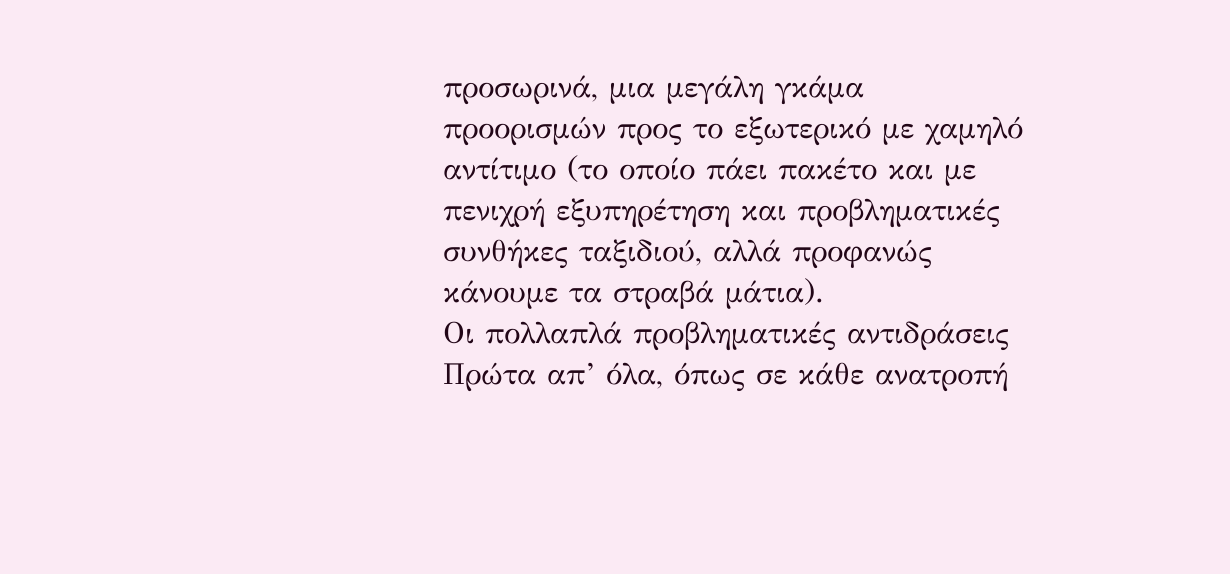προσωρινά, μια μεγάλη γκάμα προορισμών προς το εξωτερικό με χαμηλό αντίτιμο (το οποίο πάει πακέτο και με πενιχρή εξυπηρέτηση και προβληματικές συνθήκες ταξιδιού, αλλά προφανώς κάνουμε τα στραβά μάτια).
Οι πολλαπλά προβληματικές αντιδράσεις
Πρώτα απ’ όλα, όπως σε κάθε ανατροπή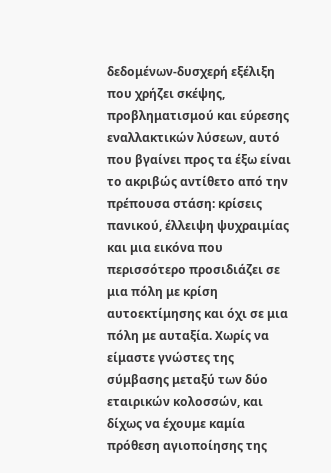δεδομένων-δυσχερή εξέλιξη που χρήζει σκέψης, προβληματισμού και εύρεσης εναλλακτικών λύσεων, αυτό που βγαίνει προς τα έξω είναι το ακριβώς αντίθετο από την πρέπουσα στάση: κρίσεις πανικού, έλλειψη ψυχραιμίας και μια εικόνα που περισσότερο προσιδιάζει σε μια πόλη με κρίση αυτοεκτίμησης και όχι σε μια πόλη με αυταξία. Χωρίς να είμαστε γνώστες της σύμβασης μεταξύ των δύο εταιρικών κολοσσών, και δίχως να έχουμε καμία πρόθεση αγιοποίησης της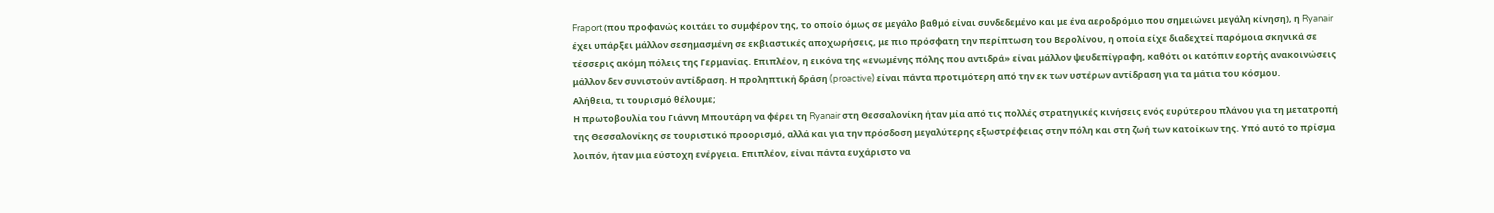Fraport (που προφανώς κοιτάει το συμφέρον της, το οποίο όμως σε μεγάλο βαθμό είναι συνδεδεμένο και με ένα αεροδρόμιο που σημειώνει μεγάλη κίνηση), η Ryanair έχει υπάρξει μάλλον σεσημασμένη σε εκβιαστικές αποχωρήσεις, με πιο πρόσφατη την περίπτωση του Βερολίνου, η οποία είχε διαδεχτεί παρόμοια σκηνικά σε τέσσερις ακόμη πόλεις της Γερμανίας. Επιπλέον, η εικόνα της «ενωμένης πόλης που αντιδρά» είναι μάλλον ψευδεπίγραφη, καθότι οι κατόπιν εορτής ανακοινώσεις μάλλον δεν συνιστούν αντίδραση. Η προληπτική δράση (proactive) είναι πάντα προτιμότερη από την εκ των υστέρων αντίδραση για τα μάτια του κόσμου.
Αλήθεια, τι τουρισμό θέλουμε;
Η πρωτοβουλία του Γιάννη Μπουτάρη να φέρει τη Ryanair στη Θεσσαλονίκη ήταν μία από τις πολλές στρατηγικές κινήσεις ενός ευρύτερου πλάνου για τη μετατροπή της Θεσσαλονίκης σε τουριστικό προορισμό, αλλά και για την πρόσδοση μεγαλύτερης εξωστρέφειας στην πόλη και στη ζωή των κατοίκων της. Υπό αυτό το πρίσμα λοιπόν, ήταν μια εύστοχη ενέργεια. Επιπλέον, είναι πάντα ευχάριστο να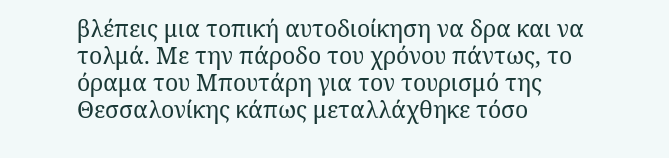βλέπεις μια τοπική αυτοδιοίκηση να δρα και να τολμά. Με την πάροδο του χρόνου πάντως, το όραμα του Μπουτάρη για τον τουρισμό της Θεσσαλονίκης κάπως μεταλλάχθηκε τόσο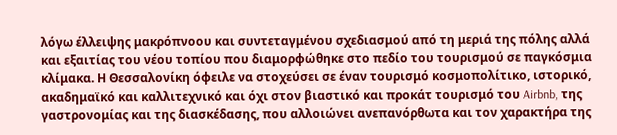λόγω έλλειψης μακρόπνοου και συντεταγμένου σχεδιασμού από τη μεριά της πόλης αλλά και εξαιτίας του νέου τοπίου που διαμορφώθηκε στο πεδίο του τουρισμού σε παγκόσμια κλίμακα. Η Θεσσαλονίκη όφειλε να στοχεύσει σε έναν τουρισμό κοσμοπολίτικο, ιστορικό, ακαδημαϊκό και καλλιτεχνικό και όχι στον βιαστικό και προκάτ τουρισμό του Airbnb, της γαστρονομίας και της διασκέδασης, που αλλοιώνει ανεπανόρθωτα και τον χαρακτήρα της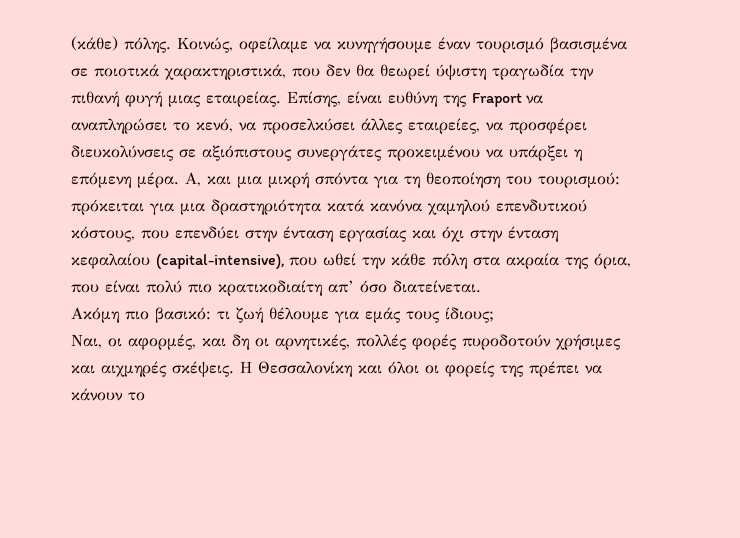(κάθε) πόλης. Κοινώς, οφείλαμε να κυνηγήσουμε έναν τουρισμό βασισμένα σε ποιοτικά χαρακτηριστικά, που δεν θα θεωρεί ύψιστη τραγωδία την πιθανή φυγή μιας εταιρείας. Επίσης, είναι ευθύνη της Fraport να αναπληρώσει το κενό, να προσελκύσει άλλες εταιρείες, να προσφέρει διευκολύνσεις σε αξιόπιστους συνεργάτες προκειμένου να υπάρξει η επόμενη μέρα. Α, και μια μικρή σπόντα για τη θεοποίηση του τουρισμού: πρόκειται για μια δραστηριότητα κατά κανόνα χαμηλού επενδυτικού κόστους, που επενδύει στην ένταση εργασίας και όχι στην ένταση κεφαλαίου (capital-intensive), που ωθεί την κάθε πόλη στα ακραία της όρια, που είναι πολύ πιο κρατικοδιαίτη απ’ όσο διατείνεται.
Ακόμη πιο βασικό: τι ζωή θέλουμε για εμάς τους ίδιους;
Ναι, οι αφορμές, και δη οι αρνητικές, πολλές φορές πυροδοτούν χρήσιμες και αιχμηρές σκέψεις. Η Θεσσαλονίκη και όλοι οι φορείς της πρέπει να κάνουν το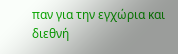παν για την εγχώρια και διεθνή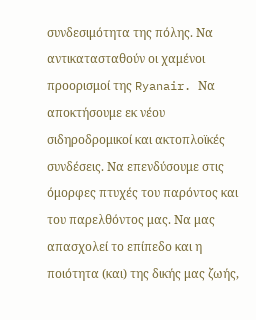συνδεσιμότητα της πόλης. Να αντικατασταθούν οι χαμένοι προορισμοί της Ryanair. Να αποκτήσουμε εκ νέου σιδηροδρομικοί και ακτοπλοϊκές συνδέσεις. Να επενδύσουμε στις όμορφες πτυχές του παρόντος και του παρελθόντος μας. Να μας απασχολεί το επίπεδο και η ποιότητα (και) της δικής μας ζωής,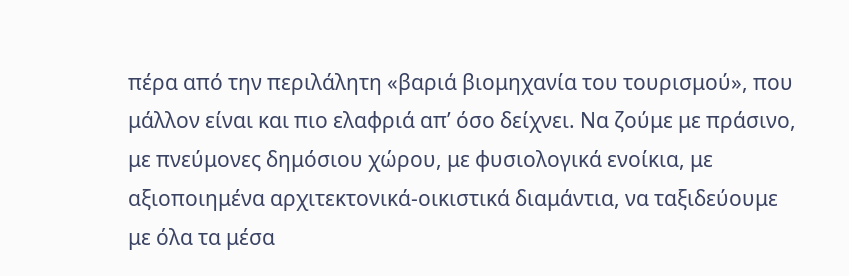πέρα από την περιλάλητη «βαριά βιομηχανία του τουρισμού», που μάλλον είναι και πιο ελαφριά απ’ όσο δείχνει. Να ζούμε με πράσινο, με πνεύμονες δημόσιου χώρου, με φυσιολογικά ενοίκια, με αξιοποιημένα αρχιτεκτονικά-οικιστικά διαμάντια, να ταξιδεύουμε με όλα τα μέσα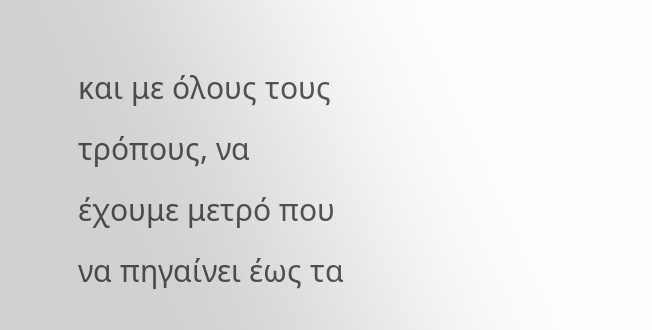και με όλους τους τρόπους, να έχουμε μετρό που να πηγαίνει έως τα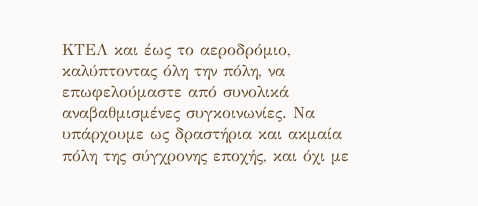ΚΤΕΛ και έως το αεροδρόμιο, καλύπτοντας όλη την πόλη, να επωφελούμαστε από συνολικά αναβαθμισμένες συγκοινωνίες. Να υπάρχουμε ως δραστήρια και ακμαία πόλη της σύγχρονης εποχής, και όχι με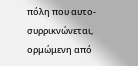πόλη που αυτο-συρρικνώνεται, ορμώμενη από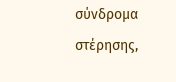σύνδρομα στέρησης,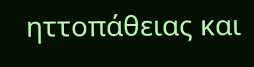ηττοπάθειας και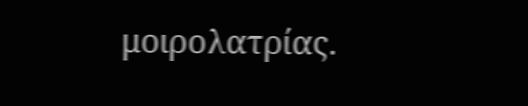μοιρολατρίας.